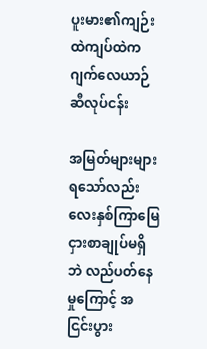ပူးမား၏ကျဉ်းထဲကျပ်ထဲက ဂျက်လေယာဉ်ဆီလုပ်ငန်း

အမြတ်များများရသော်လည်း လေးနှစ်ကြာမြေငှားစာချုပ်မရှိဘဲ လည်ပတ်နေမှုကြောင့် အငြင်းပွား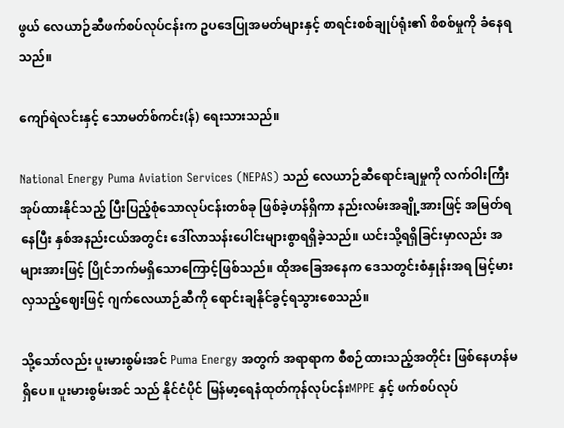ဖွယ် လေယာဉ်ဆီဖက်စပ်လုပ်ငန်းက ဥပဒေပြုအမတ်များနှင့် စာရင်းစစ်ချုပ်ရုံး၏ စိစစ်မှုကို ခံနေရသည်။

ကျော်ရဲလင်းနှင့် သောမတ်စ်ကင်း(န်) ရေးသားသည်။

National Energy Puma Aviation Services (NEPAS) သည် လေယာဉ်ဆီရောင်းချမှုကို လက်ဝါးကြီးအုပ်ထားနိုင်သည့် ပြီးပြည့်စုံသောလုပ်ငန်းတစ်ခု ဖြစ်ခဲ့ဟန်ရှိကာ နည်းလမ်းအချို့အားဖြင့် အမြတ်ရနေပြီး နှစ်အနည်းငယ်အတွင်း ဒေါ်လာသန်းပေါင်းများစွာရရှိခဲ့သည်။ ယင်းသို့ရရှိခြင်းမှာလည်း အများအားဖြင့် ပြိုင်ဘက်မရှိသောကြောင့်ဖြစ်သည်။ ထိုအခြေအနေက ဒေသတွင်းစံနှုန်းအရ မြင့်မားလှသည့်ဈေးဖြင့် ဂျက်လေယာဉ်ဆီကို ရောင်းချနိုင်ခွင့်ရသွားစေသည်။

သို့သော်လည်း ပူးမားစွမ်းအင် Puma Energy အတွက် အရာရာက စီစဉ်ထားသည့်အတိုင်း ဖြစ်နေဟန်မရှိပေ။ ပူးမားစွမ်းအင် သည် နိုင်ငံပိုင် မြန်မာ့ရေနံထုတ်ကုန်လုပ်ငန်းMPPE နှင့် ဖက်စပ်လုပ်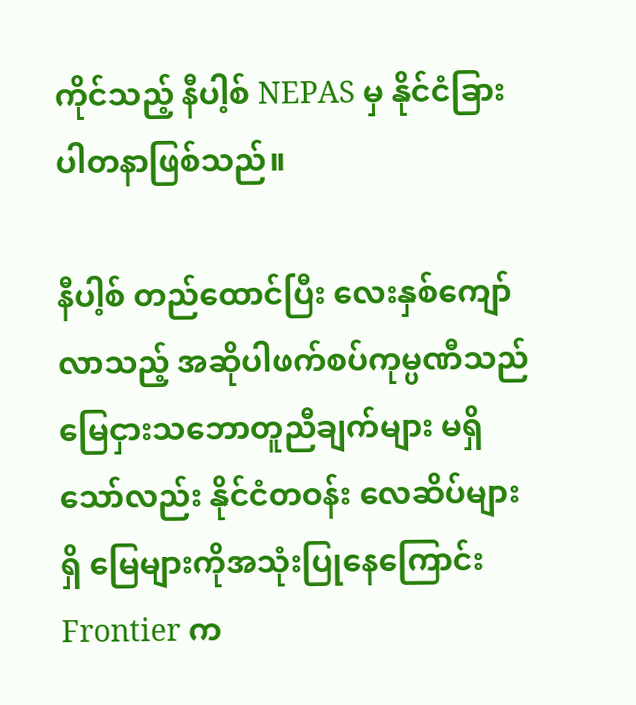ကိုင်သည့် နီပါ့စ် NEPAS မှ နိုင်ငံခြားပါတနာဖြစ်သည်။

နီပါ့စ် တည်ထောင်ပြီး လေးနှစ်ကျော်လာသည့် အဆိုပါဖက်စပ်ကုမ္ပဏီသည် မြေငှားသဘောတူညီချက်များ မရှိသော်လည်း နိုင်ငံတဝန်း လေဆိပ်များရှိ မြေများကိုအသုံးပြုနေကြောင်း Frontier က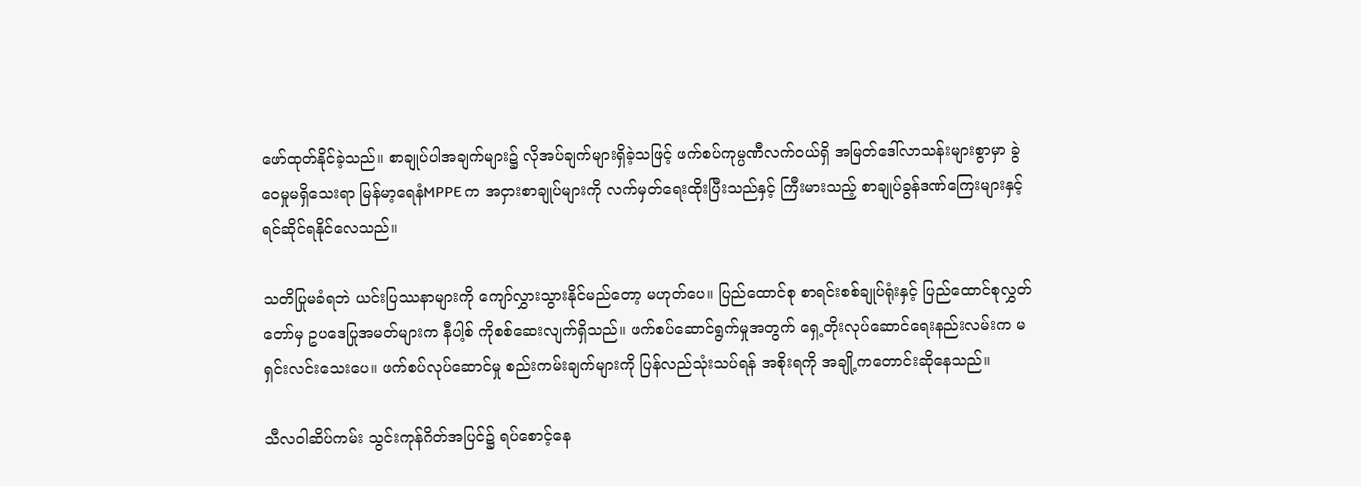ဖော်ထုတ်နိုင်ခဲ့သည်။ စာချုပ်ပါအချက်များ၌ လိုအပ်ချက်များရှိခဲ့သဖြင့် ဖက်စပ်ကုမ္ပဏီလက်ဝယ်ရှိ အမြတ်ဒေါ်လာသန်းများစွာမှာ ခွဲဝေမှုမရှိသေးရာ မြန်မာ့ရေနံMPPE က အငှားစာချုပ်များကို လက်မှတ်ရေးထိုးပြီးသည်နှင့် ကြီးမားသည့် စာချုပ်ခွန်ဒဏ်ကြေးများနှင့် ရင်ဆိုင်ရနိုင်လေသည်။

သတိပြုမခံရဘဲ ယင်းပြဿနာများကို ကျော်လွှားသွားနိုင်မည်တော့ မဟုတ်ပေ။ ပြည်ထောင်စု စာရင်းစစ်ချုပ်ရုံးနှင့် ပြည်ထောင်စုလွှတ်တော်မှ ဥပဒေပြုအမတ်များက နီပါ့စ် ကိုစစ်ဆေးလျက်ရှိသည်။ ဖက်စပ်ဆောင်ရွက်မှုအတွက် ရှေ့တိုးလုပ်ဆောင်ရေးနည်းလမ်းက မရှင်းလင်းသေးပေ။ ဖက်စပ်လုပ်ဆောင်မှု စည်းကမ်းချက်များကို ပြန်လည်သုံးသပ်ရန် အစိုးရကို အချို့ကတောင်းဆိုနေသည်။

သီလဝါဆိပ်ကမ်း သွင်းကုန်ဂိတ်အပြင်၌ ရပ်စောင့်နေ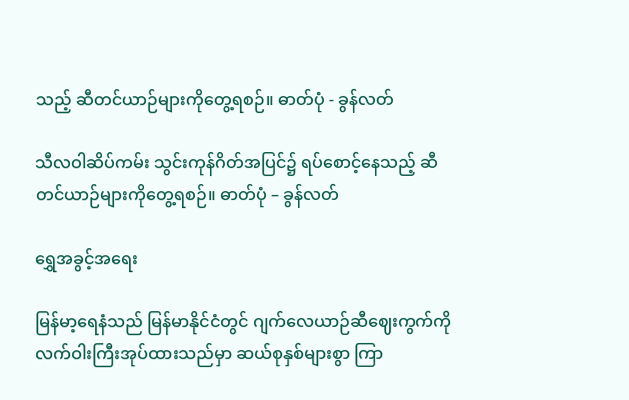သည့် ဆီတင်ယာဉ်များကိုတွေ့ရစဉ်။ ဓာတ်ပုံ - ခွန်လတ်

သီလဝါဆိပ်ကမ်း သွင်းကုန်ဂိတ်အပြင်၌ ရပ်စောင့်နေသည့် ဆီတင်ယာဉ်များကိုတွေ့ရစဉ်။ ဓာတ်ပုံ – ခွန်လတ်

ရွှေအခွင့်အရေး

မြန်မာ့ရေနံသည် မြန်မာနိုင်ငံတွင် ဂျက်လေယာဉ်ဆီဈေးကွက်ကို လက်ဝါးကြီးအုပ်ထားသည်မှာ ဆယ်စုနှစ်များစွာ ကြာ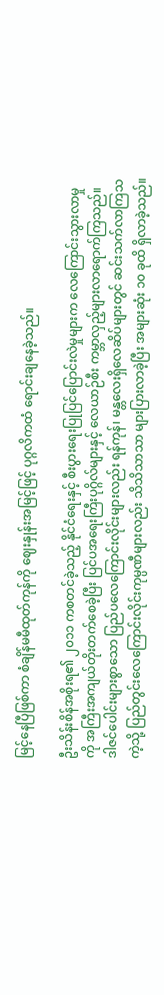မြင့်နေပြီဖြစ်ကာ စံချိန်မမီထုတ်ကုန်ကို ဈေးနှုန်းအမြင့်ဖြင့် ပုဂ္ဂလိကထံ ရောင်းချနေခဲ့သည်။

ဦးသိန်းစိန်အစိုးရ၏ ၂၀၁၁ ကစတင်ခဲ့သည့် နိုင်ငံရေးနှင့် စီးပွားရေးပြုပြင်ပြောင်းလဲမှုများက လေကြောင်းသွားလာမှုကို အကြီးအကျယ်တိုးတက်စေခဲ့ပြီး ပြင်ပအရေးကြီးပုဂ္ဂိလ်များနှင့် လေယာဉ်စီး ကမ္ဘာလှည့်များလာရောက်ကြသည်။ ဒါဇင်ပေါင်းများစွာသော ပြည်ပလေကြောင်းလိုင်းများလည်း ရန်ကုန်၊ မန္တလေးရှိလေဆိပ်များတွင် ဆင်းသက်လာကြသကဲ့သို့ ပြည်တွင်းလေကြောင်းလိုင်းကုမ္ပဏီများလည်း သိသိသာသာ များပြားလာခဲ့ပြီး အများဆုံး ၁၀ ခုထိ ရှိလာခဲ့သည်။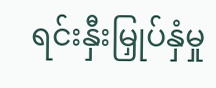ရင်းနှီးမြှုပ်နှံမှု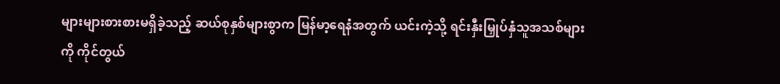များများစားစားမရှိခဲ့သည့် ဆယ်စုနှစ်များစွာက မြန်မာ့ရေနံအတွက် ယင်းကဲ့သို့ ရင်းနှီးမြှုပ်နှံသူအသစ်များကို ကိုင်တွယ်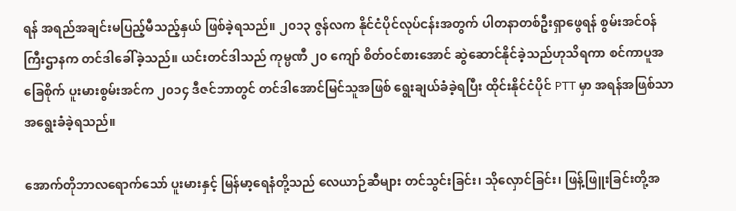ရန် အရည်အချင်းမပြည့်မီသည့်နှယ် ဖြစ်ခဲ့ရသည်။ ၂၀၁၃ ဇွန်လက နိုင်ငံပိုင်လုပ်ငန်းအတွက် ပါတနာတစ်ဦးရှာဖွေရန် စွမ်းအင်ဝန်ကြီးဌာနက တင်ဒါခေါ်ခဲ့သည်။ ယင်းတင်ဒါသည် ကုမ္ပဏီ ၂၀ ကျော် စိတ်ဝင်စားအောင် ဆွဲဆောင်နိုင်ခဲ့သည်ဟုသိရကာ စင်ကာပူအခြေစိုက် ပူးမားစွမ်းအင်က ၂၀၁၄ ဒီဇင်ဘာတွင် တင်ဒါအောင်မြင်သူအဖြစ် ရွေးချယ်ခံခဲ့ရပြီး ထိုင်းနိုင်ငံပိုင် PTT မှာ အရန်အဖြစ်သာ အရွေးခံခဲ့ရသည်။

အောက်တိုဘာလရောက်သော် ပူးမားနှင့် မြန်မာ့ရေနံတို့သည် လေယာဉ်ဆီများ တင်သွင်းခြင်း၊ သိုလှောင်ခြင်း၊ ဖြန့်ဖြူးခြင်းတို့အ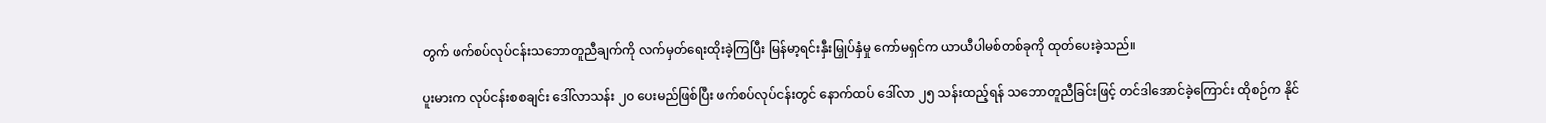တွက် ဖက်စပ်လုပ်ငန်းသဘောတူညီချက်ကို လက်မှတ်ရေးထိုးခဲ့ကြပြီး မြန်မာ့ရင်းနှီးမြှုပ်နှံမှု ကော်မရှင်က ယာယီပါမစ်တစ်ခုကို ထုတ်ပေးခဲ့သည်။

ပူးမားက လုပ်ငန်းစစချင်း ဒေါ်လာသန်း ၂၀ ပေးမည်ဖြစ်ပြီး ဖက်စပ်လုပ်ငန်းတွင် နောက်ထပ် ဒေါ်လာ ၂၅ သန်းထည့်ရန် သဘောတူညီခြင်းဖြင့် တင်ဒါအောင်ခဲ့ကြောင်း ထိုစဉ်က နိုင်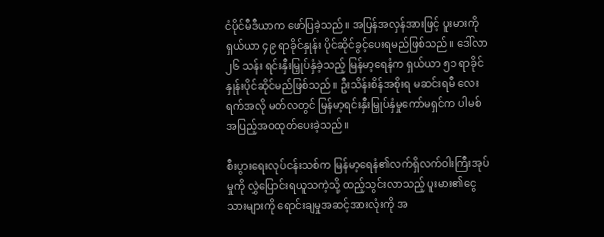ငံပိုင်မီဒီယာက ဖော်ပြခဲ့သည်။ အပြန်အလှန်အားဖြင့် ပူးမားကို ရှယ်ယာ ၄၉ ရာခိုင်နှုန်း ပိုင်ဆိုင်ခွင့်ပေးရမည်ဖြစ်သည်။ ဒေါ်လာ ၂၆ သန်း ရင်းနှီးမြှုပ်နှံခဲ့သည့် မြန်မာ့ရေနံက ရှယ်ယာ ၅၁ ရာခိုင်နှုန်းပိုင်ဆိုင်မည်ဖြစ်သည်။ ဦးသိန်းစိန်အစိုးရ မဆင်းရမီ လေးရက်အလို မတ်လတွင် မြန်မာ့ရင်းနှီးမြှုပ်နှံမှုကော်မရှင်က ပါမစ်အပြည့်အဝထုတ်ပေးခဲ့သည်။

စီးပွားရေးလုပ်ငန်းသစ်က မြန်မာ့ရေနံ၏လက်ရှိလက်ဝါးကြီးအုပ်မှုကို လွှဲပြောင်းရယူသကဲ့သို့ ထည့်သွင်းလာသည့် ပူးမား၏ငွေသားများကို ရောင်းချမှုအဆင့်အားလုံးကို အ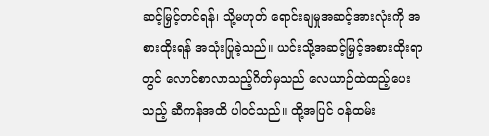ဆင့်မြှင့်တင်ရန်၊ သို့မဟုတ် ရောင်းချမှုအဆင့်အားလုံးကို အစားထိုးရန် အသုံးပြုခဲ့သည်။ ယင်းသို့အဆင့်မြှင့်အစားထိုးရာတွင် လောင်စာလာသည့်ဂိတ်မှသည် လေယာဉ်ထဲထည့်ပေးသည့် ဆီကန်အထိ ပါဝင်သည်။ ထို့အပြင် ဝန်ထမ်း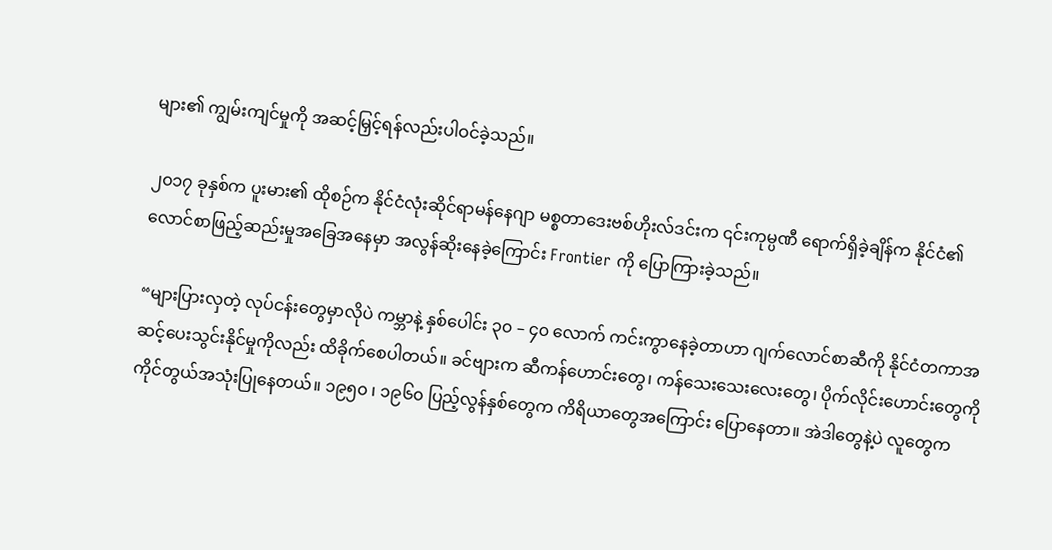များ၏ ကျွမ်းကျင်မှုကို အဆင့်မြှင့်ရန်လည်းပါဝင်ခဲ့သည်။

၂၀၁၇ ခုနှစ်က ပူးမား၏ ထိုစဉ်က နိုင်ငံလုံးဆိုင်ရာမန်နေဂျာ မစ္စတာဒေးဗစ်ဟိုးလ်ဒင်းက ၎င်းကုမ္ပဏီ ရောက်ရှိခဲ့ချိန်က နိုင်ငံ၏လောင်စာဖြည့်ဆည်းမှုအခြေအနေမှာ အလွန်ဆိုးနေခဲ့ကြောင်း Frontier ကို ပြောကြားခဲ့သည်။

“များပြားလှတဲ့ လုပ်ငန်းတွေမှာလိုပဲ ကမ္ဘာနဲ့ နှစ်ပေါင်း ၃၀ – ၄၀ လောက် ကင်းကွာနေခဲ့တာဟာ ဂျက်လောင်စာဆီကို နိုင်ငံတကာအဆင့်ပေးသွင်းနိုင်မှုကိုလည်း ထိခိုက်စေပါတယ်။ ခင်ဗျားက ဆီကန်ဟောင်းတွေ၊ ကန်သေးသေးလေးတွေ၊ ပိုက်လိုင်းဟောင်းတွေကို ကိုင်တွယ်အသုံးပြုနေတယ်။ ၁၉၅၀ ၊ ၁၉၆၀ ပြည့်လွန်နှစ်တွေက ကိရိယာတွေအကြောင်း ပြောနေတာ။ အဲဒါတွေနဲ့ပဲ လူတွေက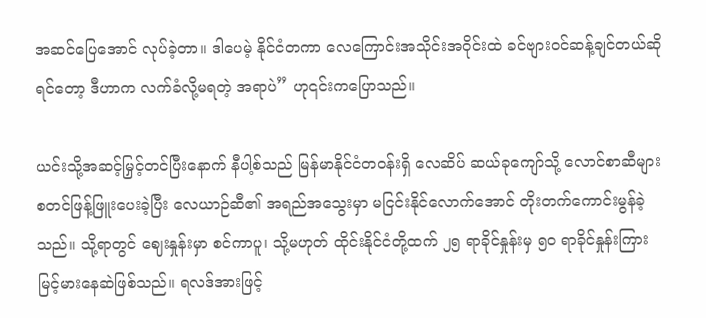အဆင်ပြေအောင် လုပ်ခဲ့တာ။ ဒါပေမဲ့ နိုင်ငံတကာ လေကြောင်းအသိုင်းအဝိုင်းထဲ ခင်ဗျားဝင်ဆန့်ချင်တယ်ဆိုရင်တော့ ဒီဟာက လက်ခံလို့မရတဲ့ အရာပဲ” ဟု၎င်းကပြောသည်။

ယင်းသို့အဆင့်မြှင့်တင်ပြီးနောက် နီပါ့စ်သည် မြန်မာနိုင်ငံတဝန်းရှိ လေဆိပ် ဆယ်ခုကျော်သို့ လောင်စာဆီများ စတင်ဖြန့်ဖြူးပေးခဲ့ပြီး လေယာဉ်ဆီ၏ အရည်အသွေးမှာ မငြင်းနိုင်လောက်အောင် တိုးတက်ကောင်းမွန်ခဲ့သည်။ သို့ရာတွင် ဈေးနှုန်းမှာ စင်ကာပူ၊ သို့မဟုတ် ထိုင်းနိုင်ငံတို့ထက် ၂၅ ရာခိုင်နှုန်းမှ ၅၀ ရာခိုင်နှုန်းကြား မြင့်မားနေဆဲဖြစ်သည်။ ရလဒ်အားဖြင့်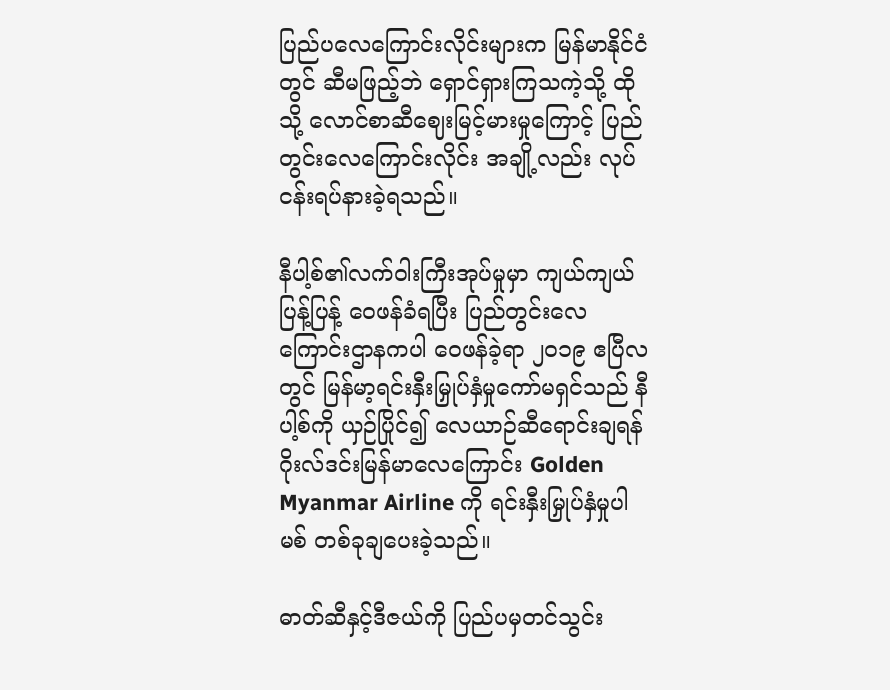ပြည်ပလေကြောင်းလိုင်းများက မြန်မာနိုင်ငံတွင် ဆီမဖြည့်ဘဲ ရှောင်ရှားကြသကဲ့သို့ ထိုသို့ လောင်စာဆီဈေးမြင့်မားမှုကြောင့် ပြည်တွင်းလေကြောင်းလိုင်း အချို့လည်း လုပ်ငန်းရပ်နားခဲ့ရသည်။

နီပါ့စ်၏လက်ဝါးကြီးအုပ်မှုမှာ ကျယ်ကျယ်ပြန့်ပြန့် ဝေဖန်ခံရပြီး ပြည်တွင်းလေကြောင်းဌာနကပါ ဝေဖန်ခဲ့ရာ ၂၀၁၉ ဧပြီလတွင် မြန်မာ့ရင်းနှီးမြှုပ်နှံမှုကော်မရှင်သည် နီပါ့စ်ကို ယှဉ်ပြိုင်၍ လေယာဉ်ဆီရောင်းချရန် ဂိုးလ်ဒင်းမြန်မာလေကြောင်း Golden Myanmar Airline ကို ရင်းနှီးမြှုပ်နှံမှုပါမစ် တစ်ခုချပေးခဲ့သည်။

ဓာတ်ဆီနှင့်ဒီဇယ်ကို ပြည်ပမှတင်သွင်း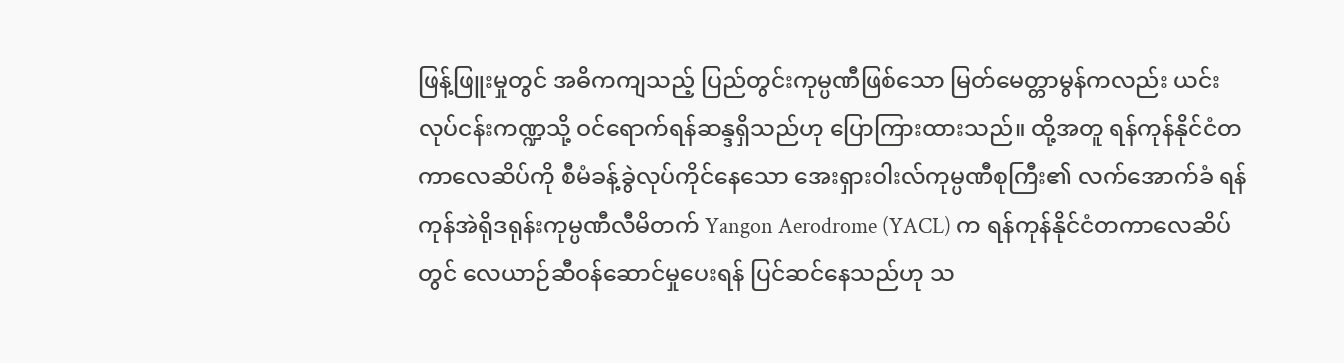ဖြန့်ဖြူးမှုတွင် အဓိကကျသည့် ပြည်တွင်းကုမ္ပဏီဖြစ်သော မြတ်မေတ္တာမွန်ကလည်း ယင်းလုပ်ငန်းကဏ္ဍသို့ ဝင်ရောက်ရန်ဆန္ဒရှိသည်ဟု ပြောကြားထားသည်။ ထို့အတူ ရန်ကုန်နိုင်ငံတကာလေဆိပ်ကို စီမံခန့်ခွဲလုပ်ကိုင်နေသော အေးရှားဝါးလ်ကုမ္ပဏီစုကြီး၏ လက်အောက်ခံ ရန်ကုန်အဲရိုဒရုန်းကုမ္ပဏီလီမိတက် Yangon Aerodrome (YACL) က ရန်ကုန်နိုင်ငံတကာလေဆိပ်တွင် လေယာဉ်ဆီဝန်ဆောင်မှုပေးရန် ပြင်ဆင်နေသည်ဟု သ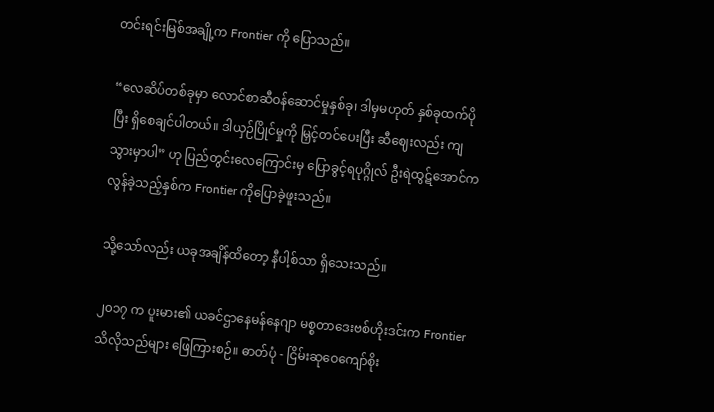တင်းရင်းမြစ်အချို့က Frontier ကို ပြောသည်။

“လေဆိပ်တစ်ခုမှာ လောင်စာဆီဝန်ဆောင်မှုနှစ်ခု၊ ဒါမှမဟုတ် နှစ်ခုထက်ပိုပြီး ရှိစေချင်ပါတယ်။ ဒါယှဉ်ပြိုင်မှုကို မြှင့်တင်ပေးပြီး ဆီဈေးလည်း ကျသွားမှာပါ” ဟု ပြည်တွင်းလေကြောင်းမှ ပြောခွင့်ရပုဂ္ဂိုလ် ဦးရဲထွဋ်အောင်က လွန်ခဲ့သည့်နှစ်က Frontier ကိုပြောခဲ့ဖူးသည်။

သို့သော်လည်း ယခုအချိန်ထိတော့ နီပါ့စ်သာ ရှိသေးသည်။

၂၀၁၇ က ပူးမား၏ ယခင်ဌာနေမန်နေဂျာ မစ္စတာဒေးဗစ်ဟိုးဒင်းက Frontier သိလိုသည်များ ဖြေကြားစဉ်။ ဓာတ်ပုံ - ငြိမ်းဆုဝေကျော်စိုး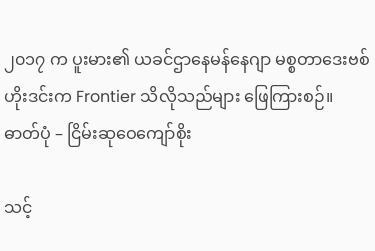၂၀၁၇ က ပူးမား၏ ယခင်ဌာနေမန်နေဂျာ မစ္စတာဒေးဗစ်ဟိုးဒင်းက Frontier သိလိုသည်များ ဖြေကြားစဉ်။ ဓာတ်ပုံ – ငြိမ်းဆုဝေကျော်စိုး

သင့်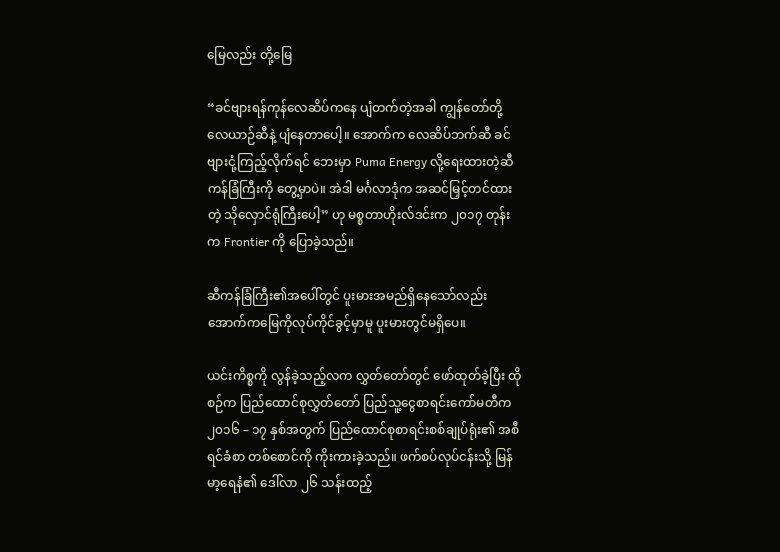မြေလည်း တို့မြေ

“ခင်ဗျားရန်ကုန်လေဆိပ်ကနေ ပျံတက်တဲ့အခါ ကျွန်တော်တို့လေယာဉ်ဆီနဲ့ ပျံနေတာပေါ့။ အောက်က လေဆိပ်ဘက်ဆီ ခင်ဗျားငုံ့ကြည့်လိုက်ရင် ဘေးမှာ Puma Energy လို့ရေးထားတဲ့ဆီကန်ခြံကြီးကို တွေ့မှာပဲ။ အဲဒါ မင်္ဂလာဒုံက အဆင်မြှင့်တင်ထားတဲ့ သိုလှောင်ရုံကြီးပေါ့” ဟု မစ္စတာဟိုးလ်ဒင်းက ၂၀၁၇ တုန်းက Frontier ကို ပြောခဲ့သည်။

ဆီကန်ခြံကြီး၏အပေါ်တွင် ပူးမားအမည်ရှိနေသော်လည်း အောက်ကမြေကိုလုပ်ကိုင်ခွင့်မှာမူ ပူးမားတွင်မရှိပေ။

ယင်းကိစ္စကို လွန်ခဲ့သည့်လက လွှတ်တော်တွင် ဖော်ထုတ်ခဲ့ပြီး ထိုစဉ်က ပြည်ထောင်စုလွှတ်တော် ပြည်သူ့ငွေစာရင်းကော်မတီက ၂၀၁၆ – ၁၇ နှစ်အတွက် ပြည်ထောင်စုစာရင်းစစ်ချုပ်ရုံး၏ အစီရင်ခံစာ တစ်စောင်ကို ကိုးကားခဲ့သည်။ ဖက်စပ်လုပ်ငန်းသို့ မြန်မာ့ရေနံ၏ ဒေါ်လာ ၂၆ သန်းထည့်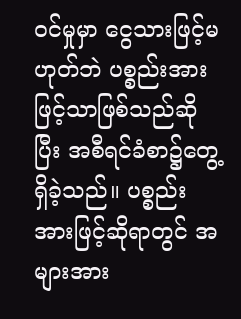ဝင်မှုမှာ ငွေသားဖြင့်မဟုတ်ဘဲ ပစ္စည်းအားဖြင့်သာဖြစ်သည်ဆိုပြီး အစီရင်ခံစာ၌တွေ့ရှိခဲ့သည်။ ပစ္စည်းအားဖြင့်ဆိုရာတွင် အများအား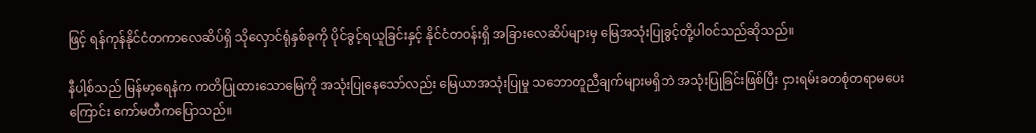ဖြင့် ရန်ကုန်နိုင်ငံတကာလေဆိပ်ရှိ သိုလှောင်ရုံနှစ်ခုကို ပိုင်ခွင့်ရယူခြင်းနှင့် နိုင်ငံတဝန်းရှိ အခြားလေဆိပ်များမှ မြေအသုံးပြုခွင့်တို့ပါဝင်သည်ဆိုသည်။

နီပါ့စ်သည် မြန်မာ့ရေနံက ကတိပြုထားသောမြေကို အသုံးပြုနေသော်လည်း မြေယာအသုံးပြုမှု သဘောတူညီချက်များမရှိဘဲ အသုံးပြုခြင်းဖြစ်ပြီး ငှားရမ်းခတစုံတရာမပေးကြောင်း ကော်မတီကပြောသည်။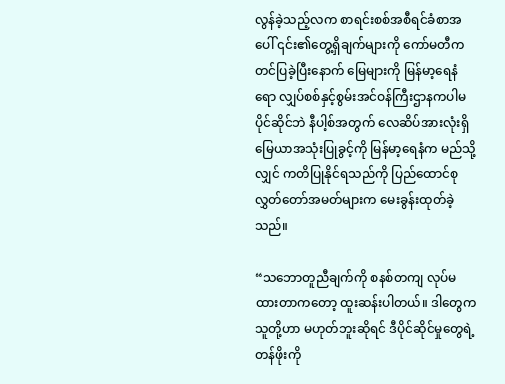လွန်ခဲ့သည့်လက စာရင်းစစ်အစီရင်ခံစာအပေါ် ၎င်း၏တွေ့ရှိချက်များကို ကော်မတီက တင်ပြခဲ့ပြီးနောက် မြေများကို မြန်မာ့ရေနံရော လျှပ်စစ်နှင့်စွမ်းအင်ဝန်ကြီးဌာနကပါမပိုင်ဆိုင်ဘဲ နီပါ့စ်အတွက် လေဆိပ်အားလုံးရှိ မြေယာအသုံးပြုခွင့်ကို မြန်မာ့ရေနံက မည်သို့လျှင် ကတိပြုနိုင်ရသည်ကို ပြည်ထောင်စုလွှတ်တော်အမတ်များက မေးခွန်းထုတ်ခဲ့သည်။

“သဘောတူညီချက်ကို စနစ်တကျ လုပ်မထားတာကတော့ ထူးဆန်းပါတယ်။ ဒါတွေက သူတို့ဟာ မဟုတ်ဘူးဆိုရင် ဒီပိုင်ဆိုင်မှုတွေရဲ့တန်ဖိုးကို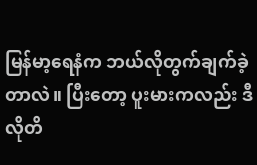မြန်မာ့ရေနံက ဘယ်လိုတွက်ချက်ခဲ့တာလဲ။ ပြီးတော့ ပူးမားကလည်း ဒီလိုတိ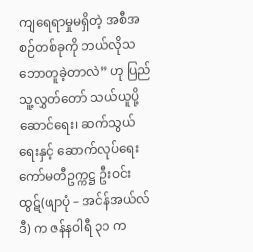ကျရေရာမှုမရှိတဲ့ အစီအစဉ်တစ်ခုကို ဘယ်လိုသဘောတူခဲ့တာလဲ” ဟု ပြည်သူ့လွှတ်တော် သယ်ယူပို့ဆောင်ရေး၊ ဆက်သွယ်ရေးနှင့် ဆောက်လုပ်ရေးကော်မတီဥက္ကဋ္ဌ ဦးဝင်းထွဋ်(ဖျာပုံ – အင်န်အယ်လ်ဒီ) က ဇန်နဝါရီ ၃၁ က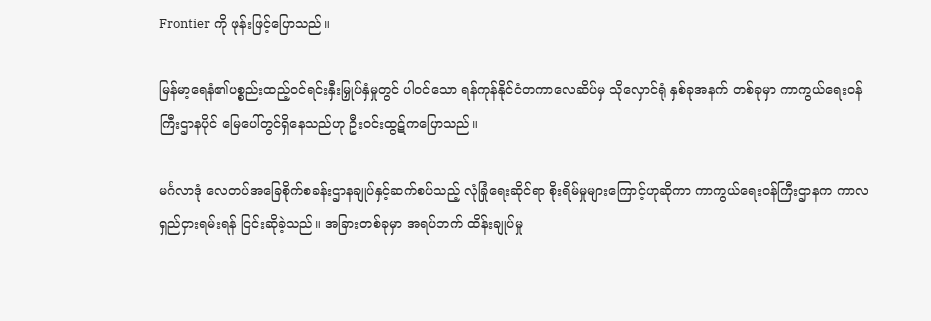Frontier ကို ဖုန်းဖြင့်ပြောသည်။

မြန်မာ့ရေနံ၏ပစ္စည်းထည့်ဝင်ရင်းနှီးမြှုပ်နှံမှုတွင် ပါဝင်သော ရန်ကုန်နိုင်ငံတကာလေဆိပ်မှ သိုလှောင်ရုံ နှစ်ခုအနက် တစ်ခုမှာ ကာကွယ်ရေးဝန်ကြီးဌာနပိုင် မြေပေါ်တွင်ရှိနေသည်ဟု ဦးဝင်းထွဋ်ကပြောသည်။

မင်္ဂလာဒုံ လေတပ်အခြေစိုက်စခန်းဌာနချုပ်နှင့်ဆက်စပ်သည့် လုံခြုံရေးဆိုင်ရာ စိုးရိမ်မှုများကြောင့်ဟုဆိုကာ ကာကွယ်ရေးဝန်ကြီးဌာနက ကာလရှည်ငှားရမ်းရန် ငြင်းဆိုခဲ့သည်။ အခြားတစ်ခုမှာ အရပ်ဘက် ထိန်းချုပ်မှု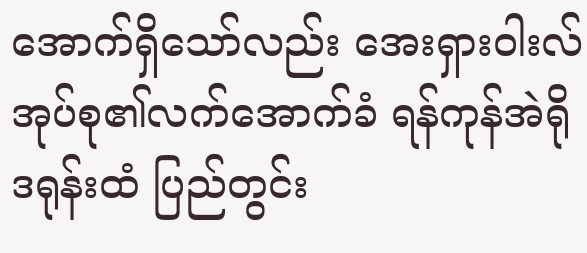အောက်ရှိသော်လည်း အေးရှားဝါးလ်အုပ်စု၏လက်အောက်ခံ ရန်ကုန်အဲရိုဒရုန်းထံ ပြည်တွင်း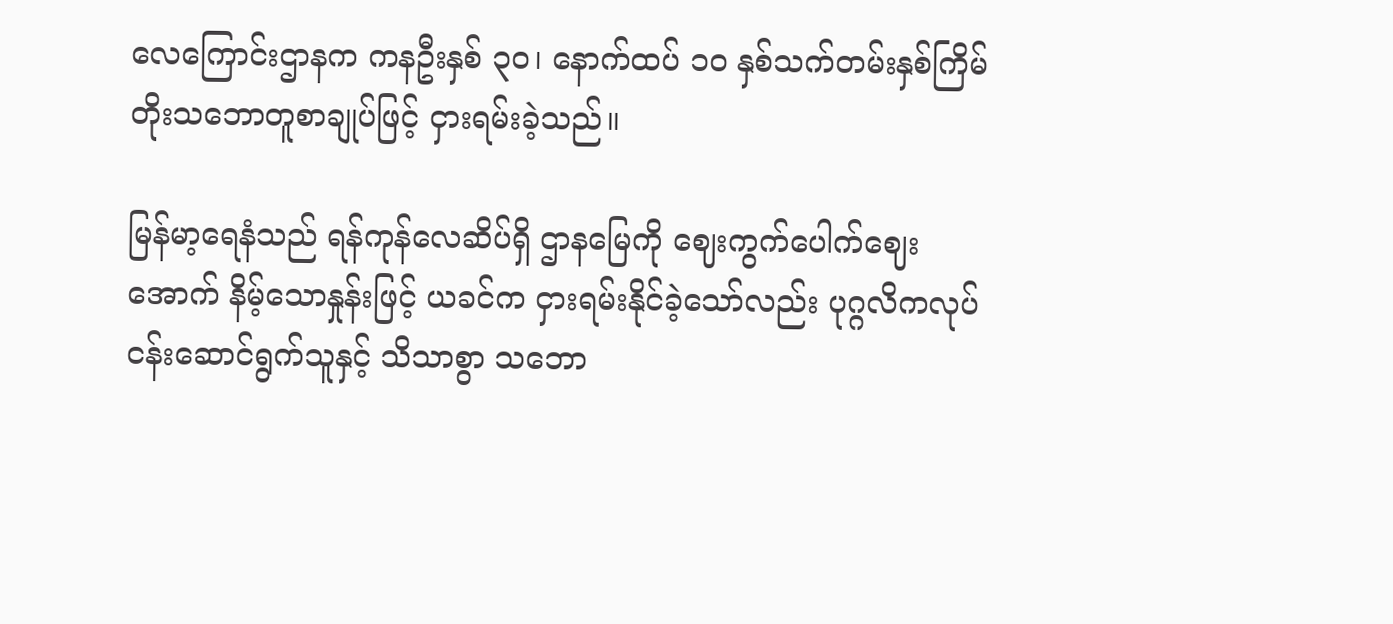လေကြောင်းဌာနက ကနဦးနှစ် ၃၀၊ နောက်ထပ် ၁၀ နှစ်သက်တမ်းနှစ်ကြိမ်တိုးသဘောတူစာချုပ်ဖြင့် ငှားရမ်းခဲ့သည်။

မြန်မာ့ရေနံသည် ရန်ကုန်လေဆိပ်ရှိ ဌာနမြေကို ဈေးကွက်ပေါက်ဈေးအောက် နိမ့်သောနှုန်းဖြင့် ယခင်က ငှားရမ်းနိုင်ခဲ့သော်လည်း ပုဂ္ဂလိကလုပ်ငန်းဆောင်ရွက်သူနှင့် သိသာစွာ သဘော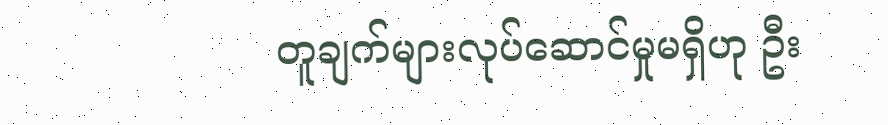တူချက်များလုပ်ဆောင်မှုမရှိဟု ဦး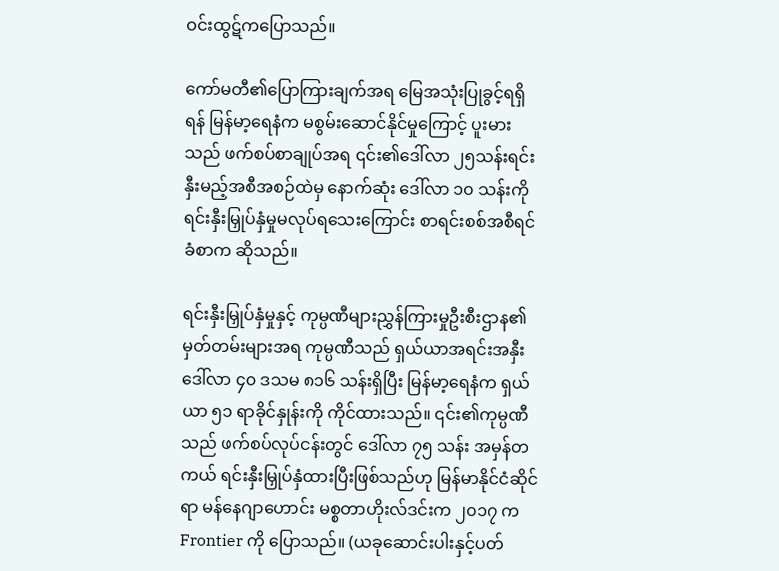ဝင်းထွဋ်ကပြောသည်။

ကော်မတီ၏ပြောကြားချက်အရ မြေအသုံးပြုခွင့်ရရှိရန် မြန်မာ့ရေနံက မစွမ်းဆောင်နိုင်မှုကြောင့် ပူးမားသည် ဖက်စပ်စာချုပ်အရ ၎င်း၏ဒေါ်လာ ၂၅သန်းရင်းနှီးမည့်အစီအစဉ်ထဲမှ နောက်ဆုံး ဒေါ်လာ ၁၀ သန်းကို ရင်းနှီးမြှုပ်နှံမှုမလုပ်ရသေးကြောင်း စာရင်းစစ်အစီရင်ခံစာက ဆိုသည်။

ရင်းနှီးမြှုပ်နှံမှုနှင့် ကုမ္ပဏီများညွှန်ကြားမှုဦးစီးဌာန၏ မှတ်တမ်းများအရ ကုမ္ပဏီသည် ရှယ်ယာအရင်းအနှီး ဒေါ်လာ ၄၀ ဒသမ ၈၁၆ သန်းရှိပြီး မြန်မာ့ရေနံက ရှယ်ယာ ၅၁ ရာခိုင်နှုန်းကို ကိုင်ထားသည်။ ၎င်း၏ကုမ္ပဏီသည် ဖက်စပ်လုပ်ငန်းတွင် ဒေါ်လာ ၇၅ သန်း အမှန်တကယ် ရင်းနှီးမြှုပ်နှံထားပြီးဖြစ်သည်ဟု မြန်မာနိုင်ငံဆိုင်ရာ မန်နေဂျာဟောင်း မစ္စတာဟိုးလ်ဒင်းက ၂၀၁၇ က Frontier ကို ပြောသည်။ (ယခုဆောင်းပါးနှင့်ပတ်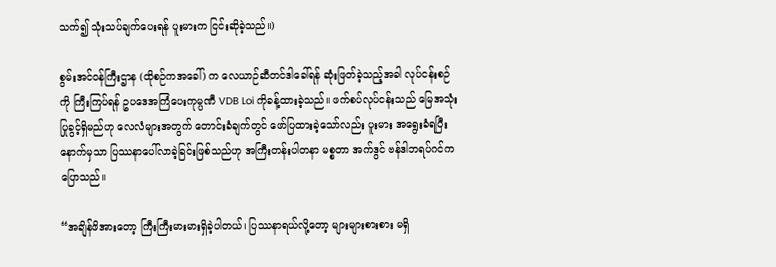သက်၍ သုံးသပ်ချက်ပေးရန် ပူးမားက ငြင်းဆိုခဲ့သည်။)

စွမ်းအင်ဝန်ကြီးဌာန (ထိုစဉ်ကအခေါ်) က လေယာဉ်ဆီတင်ဒါခေါ်ရန် ဆုံးဖြတ်ခဲ့သည့်အခါ လုပ်ငန်းစဉ်ကို ကြီးကြပ်ရန် ဥပဒေအကြံပေးကုမ္ပဏီ VDB Loi ကိုခန့်ထားခဲ့သည်။ ဖက်စပ်လုပ်ငန်းသည် မြေအသုံးပြုခွင့်ရှိမည်ဟု လေလံများအတွက် တောင်းခံချက်တွင် ဖော်ပြထားခဲ့သော်လည်း ပူးမား အရွေးခံရပြီးနောက်မှသာ ပြဿနာပေါ်လာခဲ့ခြင်းဖြစ်သည်ဟု အကြီးတန်းပါတနာ မစ္စတာ အက်ဒွင် ဗန်ဒါဘရပ်ဂင်က ပြောသည်။

“အချိန်ဖိအားတော့ ကြီးကြီးမားမားရှိခဲ့ပါတယ်၊ ပြဿနာရယ်လို့တော့ များများစားစား မရှိ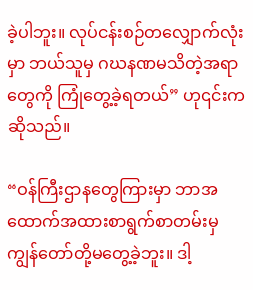ခဲ့ပါဘူး။ လုပ်ငန်းစဉ်တလျှောက်လုံးမှာ ဘယ်သူမှ ဂဃနဏမသိတဲ့အရာတွေကို ကြုံတွေ့ခဲ့ရတယ်” ဟု၎င်းကဆိုသည်။

“ဝန်ကြီးဌာနတွေကြားမှာ ဘာအထောက်အထားစာရွက်စာတမ်းမှ ကျွန်တော်တို့မတွေ့ခဲ့ဘူး။ ဒါ့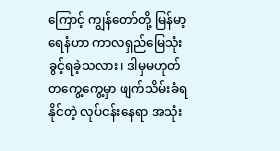ကြောင့် ကျွန်တော်တို့ မြန်မာ့ရေနံဟာ ကာလရှည်မြေသုံးခွင့်ရခဲ့သလား၊ ဒါမှမဟုတ် တကွေ့ကွေ့မှာ ဖျက်သိမ်းခံရနိုင်တဲ့ လုပ်ငန်းနေရာ အသုံး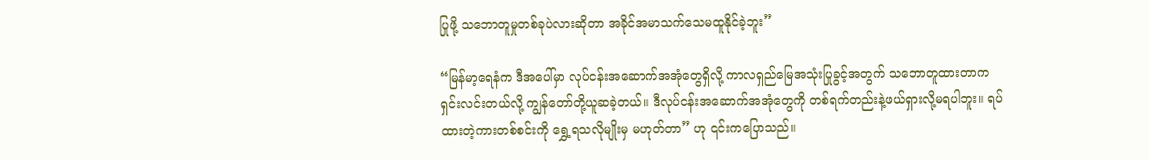ပြုဖို့ သဘောတူမှုတစ်ခုပဲလားဆိုတာ အခိုင်အမာသက်သေမထူနိုင်ခဲ့ဘူး”

“မြန်မာ့ရေနံက ဒီအပေါ်မှာ လုပ်ငန်းအဆောက်အအုံတွေရှိလို့ ကာလရှည်မြေအသုံးပြုခွင့်အတွက် သဘောတူထားတာက ရှင်းလင်းတယ်လို့ ကျွန်တော်တို့ယူဆခဲ့တယ်။ ဒီလုပ်ငန်းအဆောက်အအုံတွေကို တစ်ရက်တည်းနဲ့ဖယ်ရှားလို့မရပါဘူး။ ရပ်ထားတဲ့ကားတစ်စင်းကို ရွှေ့ရသလိုမျိုးမှ မဟုတ်တာ” ဟု ၎င်းကပြောသည်။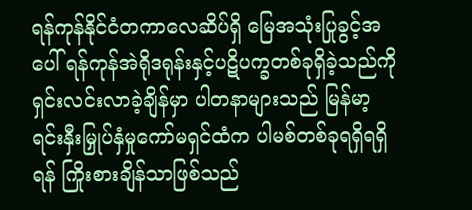ရန်ကုန်နိုင်ငံတကာလေဆိပ်ရှိ မြေအသုံးပြုခွင့်အပေါ် ရန်ကုန်အဲရိုဒရုန်းနှင့်ပဋိပက္ခတစ်ခုရှိခဲ့သည်ကို ရှင်းလင်းလာခဲ့ချိန်မှာ ပါတနာများသည် မြန်မာ့ရင်းနှီးမြှုပ်နှံမှုကော်မရှင်ထံက ပါမစ်တစ်ခုရရှိရရှိရန် ကြိုးစားချိန်သာဖြစ်သည်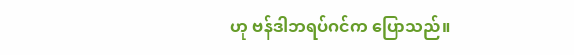ဟု ဗန်ဒါဘရပ်ဂင်က ပြောသည်။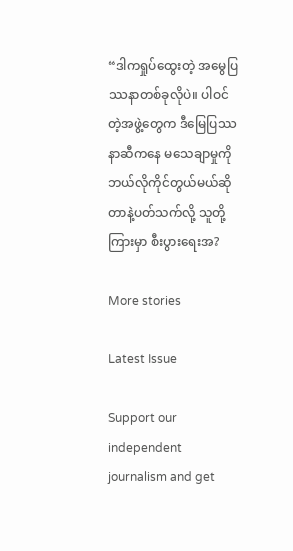“ဒါကရှုပ်ထွေးတဲ့ အမွေပြဿနာတစ်ခုလိုပဲ။ ပါဝင်တဲ့အဖွဲ့တွေက ဒီမြေပြဿနာဆီကနေ မသေချာမှုကို ဘယ်လိုကိုင်တွယ်မယ်ဆိုတာနဲ့ပတ်သက်လို့ သူတို့ကြားမှာ စီးပွားရေးအ?

More stories

Latest Issue

Support our independent journalism and get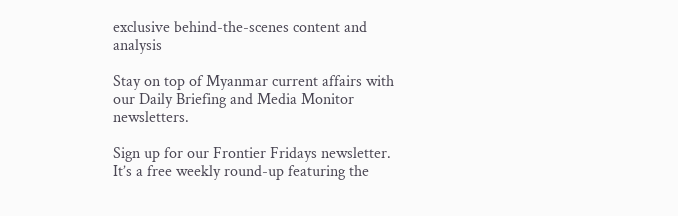exclusive behind-the-scenes content and analysis

Stay on top of Myanmar current affairs with our Daily Briefing and Media Monitor newsletters.

Sign up for our Frontier Fridays newsletter. It’s a free weekly round-up featuring the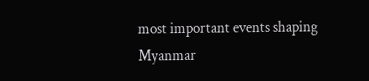most important events shaping Myanmar